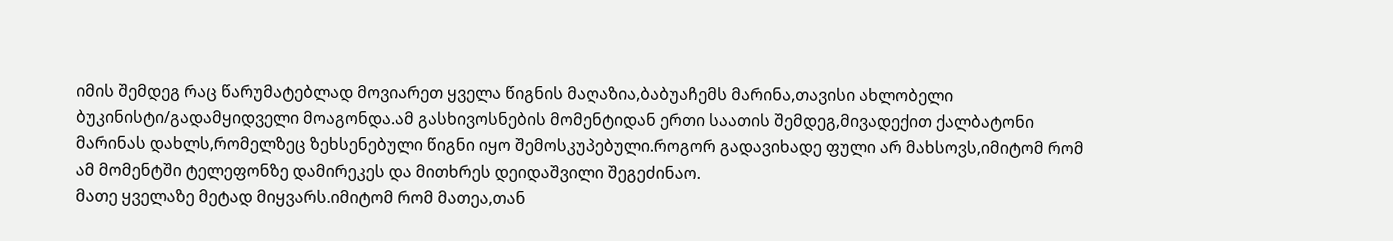იმის შემდეგ რაც წარუმატებლად მოვიარეთ ყველა წიგნის მაღაზია,ბაბუაჩემს მარინა,თავისი ახლობელი ბუკინისტი/გადამყიდველი მოაგონდა.ამ გასხივოსნების მომენტიდან ერთი საათის შემდეგ,მივადექით ქალბატონი მარინას დახლს,რომელზეც ზეხსენებული წიგნი იყო შემოსკუპებული.როგორ გადავიხადე ფული არ მახსოვს,იმიტომ რომ ამ მომენტში ტელეფონზე დამირეკეს და მითხრეს დეიდაშვილი შეგეძინაო.
მათე ყველაზე მეტად მიყვარს.იმიტომ რომ მათეა,თან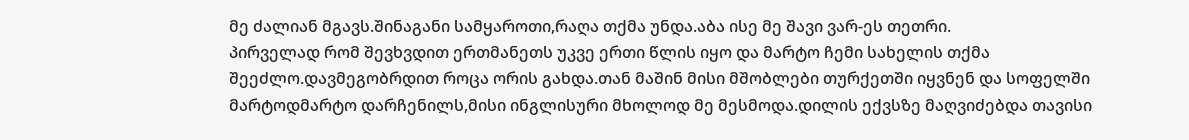მე ძალიან მგავს.შინაგანი სამყაროთი,რაღა თქმა უნდა.აბა ისე მე შავი ვარ-ეს თეთრი.
პირველად რომ შევხვდით ერთმანეთს უკვე ერთი წლის იყო და მარტო ჩემი სახელის თქმა შეეძლო.დავმეგობრდით როცა ორის გახდა.თან მაშინ მისი მშობლები თურქეთში იყვნენ და სოფელში მარტოდმარტო დარჩენილს,მისი ინგლისური მხოლოდ მე მესმოდა.დილის ექვსზე მაღვიძებდა თავისი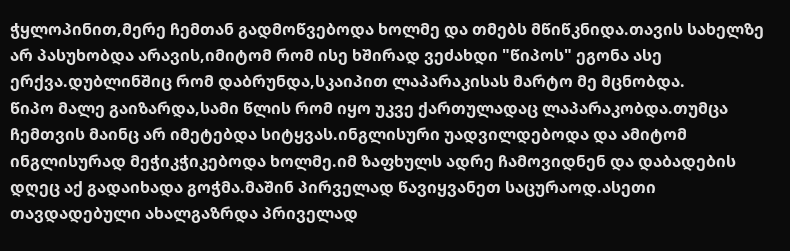ჭყლოპინით,მერე ჩემთან გადმოწვებოდა ხოლმე და თმებს მწიწკნიდა.თავის სახელზე არ პასუხობდა არავის,იმიტომ რომ ისე ხშირად ვეძახდი "წიპოს" ეგონა ასე ერქვა.დუბლინშიც რომ დაბრუნდა,სკაიპით ლაპარაკისას მარტო მე მცნობდა.
წიპო მალე გაიზარდა,სამი წლის რომ იყო უკვე ქართულადაც ლაპარაკობდა.თუმცა ჩემთვის მაინც არ იმეტებდა სიტყვას.ინგლისური უადვილდებოდა და ამიტომ ინგლისურად მეჭიკჭიკებოდა ხოლმე.იმ ზაფხულს ადრე ჩამოვიდნენ და დაბადების დღეც აქ გადაიხადა გოჭმა.მაშინ პირველად წავიყვანეთ საცურაოდ.ასეთი თავდადებული ახალგაზრდა პრიველად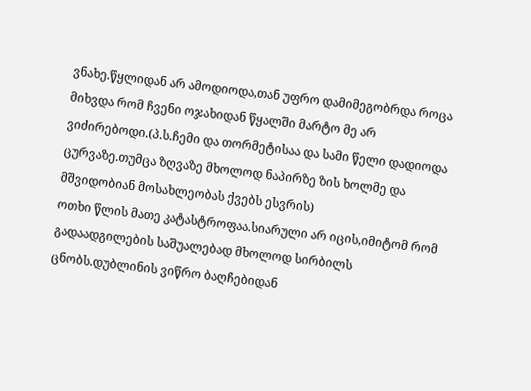ვნახე.წყლიდან არ ამოდიოდა,თან უფრო დამიმეგობრდა როცა მიხვდა რომ ჩვენი ოჯახიდან წყალში მარტო მე არ ვიძირებოდი.(პ.ს.ჩემი და თორმეტისაა და სამი წელი დადიოდა ცურვაზე.თუმცა ზღვაზე მხოლოდ ნაპირზე ზის ხოლმე და მშვიდობიან მოსახლეობას ქვებს ესვრის)
ოთხი წლის მათე კატასტროფაა.სიარული არ იცის,იმიტომ რომ გადაადგილების საშუალებად მხოლოდ სირბილს ცნობს.დუბლინის ვიწრო ბაღჩებიდან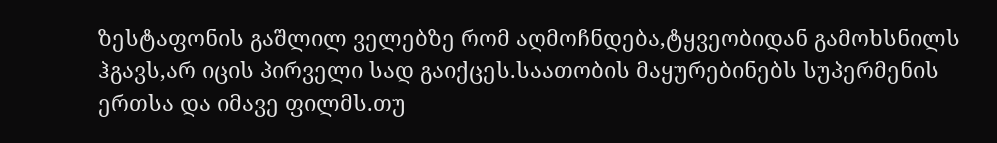ზესტაფონის გაშლილ ველებზე რომ აღმოჩნდება,ტყვეობიდან გამოხსნილს ჰგავს,არ იცის პირველი სად გაიქცეს.საათობის მაყურებინებს სუპერმენის ერთსა და იმავე ფილმს.თუ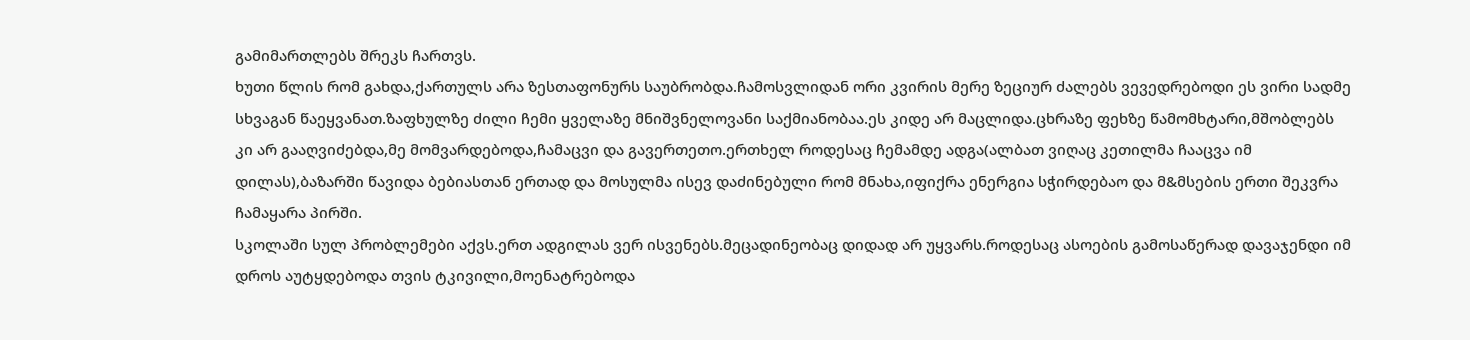გამიმართლებს შრეკს ჩართვს.
ხუთი წლის რომ გახდა,ქართულს არა ზესთაფონურს საუბრობდა.ჩამოსვლიდან ორი კვირის მერე ზეციურ ძალებს ვევედრებოდი ეს ვირი სადმე სხვაგან წაეყვანათ.ზაფხულზე ძილი ჩემი ყველაზე მნიშვნელოვანი საქმიანობაა.ეს კიდე არ მაცლიდა.ცხრაზე ფეხზე წამომხტარი,მშობლებს კი არ გააღვიძებდა,მე მომვარდებოდა,ჩამაცვი და გავერთეთო.ერთხელ როდესაც ჩემამდე ადგა(ალბათ ვიღაც კეთილმა ჩააცვა იმ დილას),ბაზარში წავიდა ბებიასთან ერთად და მოსულმა ისევ დაძინებული რომ მნახა,იფიქრა ენერგია სჭირდებაო და მ&მსების ერთი შეკვრა ჩამაყარა პირში.
სკოლაში სულ პრობლემები აქვს.ერთ ადგილას ვერ ისვენებს.მეცადინეობაც დიდად არ უყვარს.როდესაც ასოების გამოსაწერად დავაჯენდი იმ დროს აუტყდებოდა თვის ტკივილი,მოენატრებოდა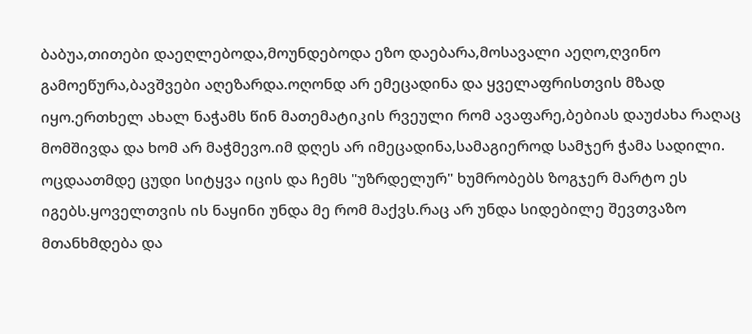ბაბუა,თითები დაეღლებოდა,მოუნდებოდა ეზო დაებარა,მოსავალი აეღო,ღვინო გამოეწურა,ბავშვები აღეზარდა.ოღონდ არ ემეცადინა და ყველაფრისთვის მზად იყო.ერთხელ ახალ ნაჭამს წინ მათემატიკის რვეული რომ ავაფარე,ბებიას დაუძახა რაღაც მომშივდა და ხომ არ მაჭმევო.იმ დღეს არ იმეცადინა,სამაგიეროდ სამჯერ ჭამა სადილი.
ოცდაათმდე ცუდი სიტყვა იცის და ჩემს "უზრდელურ" ხუმრობებს ზოგჯერ მარტო ეს იგებს.ყოველთვის ის ნაყინი უნდა მე რომ მაქვს.რაც არ უნდა სიდებილე შევთვაზო მთანხმდება და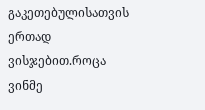გაკეთებულისათვის ერთად ვისჯებით.როცა ვინმე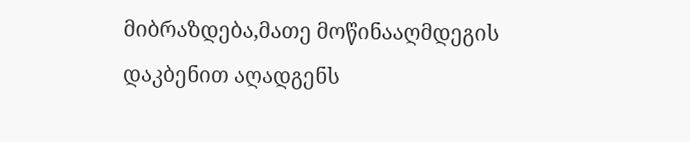მიბრაზდება,მათე მოწინააღმდეგის დაკბენით აღადგენს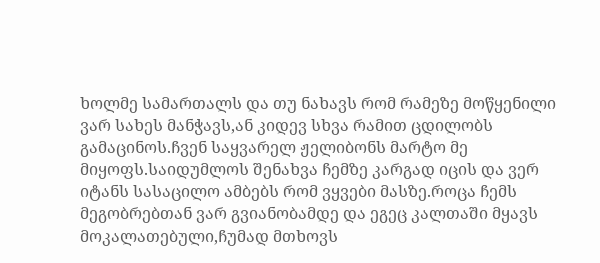ხოლმე სამართალს და თუ ნახავს რომ რამეზე მოწყენილი ვარ სახეს მანჭავს,ან კიდევ სხვა რამით ცდილობს გამაცინოს.ჩვენ საყვარელ ჟელიბონს მარტო მე მიყოფს.საიდუმლოს შენახვა ჩემზე კარგად იცის და ვერ იტანს სასაცილო ამბებს რომ ვყვები მასზე.როცა ჩემს მეგობრებთან ვარ გვიანობამდე და ეგეც კალთაში მყავს მოკალათებული,ჩუმად მთხოვს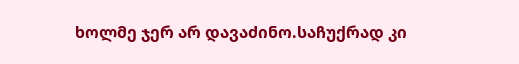ხოლმე ჯერ არ დავაძინო.საჩუქრად კი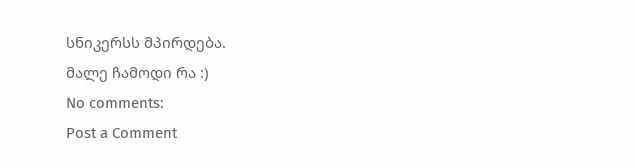სნიკერსს მპირდება.
მალე ჩამოდი რა :)
No comments:
Post a Comment